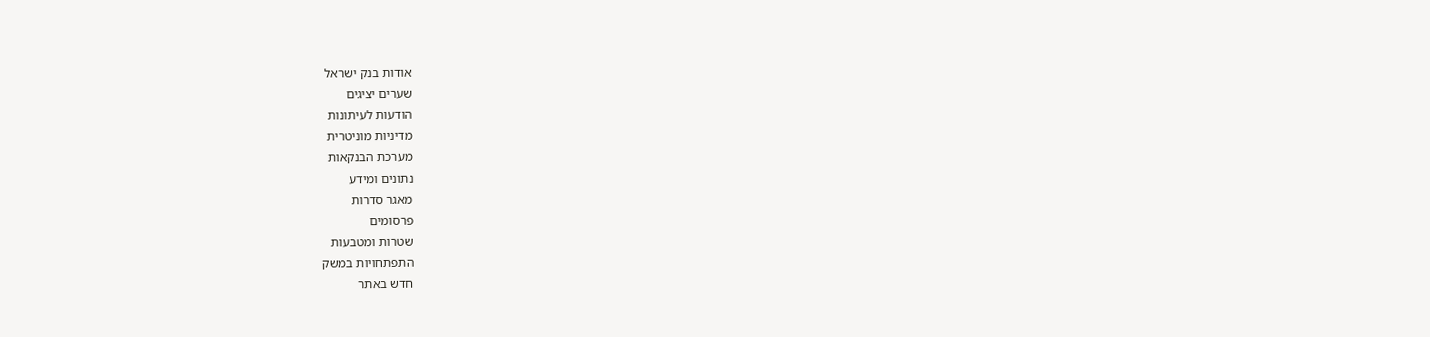אודות בנק ישראל
שערים יציגים
הודעות לעיתונות
מדיניות מוניטרית
מערכת הבנקאות
נתונים ומידע
מאגר סדרות
פרסומים
שטרות ומטבעות
התפתחויות במשק
חדש באתר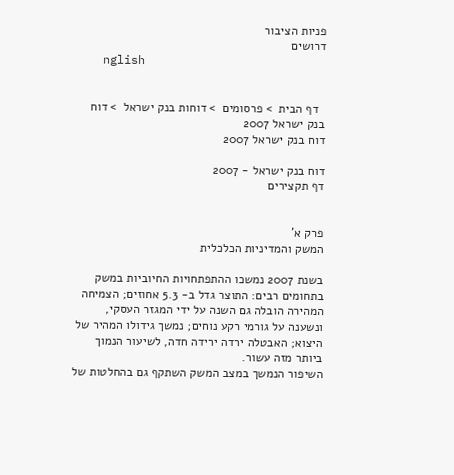פניות הציבור
דרושים
    nglish


  דף הבית  > פרסומים  > דוחות בנק ישראל  > דוח בנק ישראל 2007
דוח בנק ישראל 2007

דוח בנק ישראל - 2007
דף תקצירים


פרק א'
המשק והמדיניות הכלכלית

בשנת 2007 נמשכו ההתפתחויות החיוביות במשק בתחומים רבים: התוצר גדל ב- 5.3 אחוזים; הצמיחה המהירה הובלה גם השנה על ידי המגזר העסקי, ונשענה על גורמי רקע נוחים; נמשך גידולו המהיר של היצוא; האבטלה ירדה ירידה חדה, לשיעור הנמוך ביותר מזה עשור.
השיפור הנמשך במצב המשק השתקף גם בהחלטות של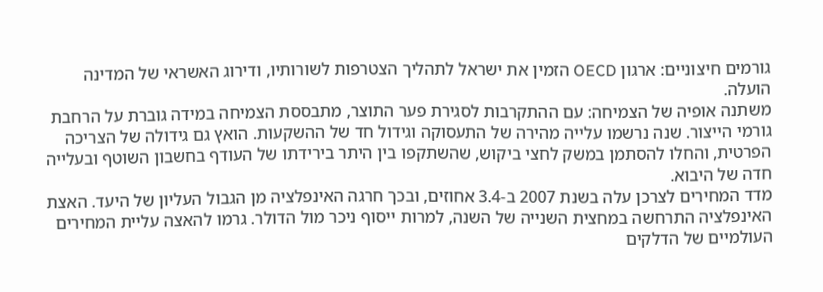גורמים חיצוניים: ארגון OECD הזמין את ישראל לתהליך הצטרפות לשורותיו, ודירוג האשראי של המדינה הועלה.
משתנה אופיה של הצמיחה: עם ההתקרבות לסגירת פער התוצר, מתבססת הצמיחה במידה גוברת על הרחבת גורמי הייצור. שנה נרשמו עלייה מהירה של התעסוקה וגידול חד של ההשקעות. הואץ גם גידולה של הצריכה הפרטית, והחלו להסתמן במשק לחצי ביקוש, שהשתקפו בין היתר בירידתו של העודף בחשבון השוטף ובעלייה חדה של היבוא.
מדד המחירים לצרכן עלה בשנת 2007 ב-3.4 אחוזים, ובכך חרגה האינפלציה מן הגבול העליון של היעד. האצת האינפלציה התרחשה במחצית השנייה של השנה, למרות ייסוף ניכר מול הדולר. גרמו להאצה עליית המחירים העולמיים של הדלקים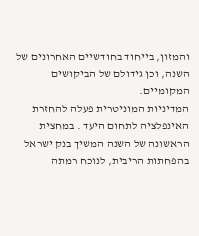והמזון, בייחוד בחודשיים האחרונים של השנה, וכן גידולם של הביקושים המקומיים.
המדיניות המוניטרית פעלה להחזרת האינפלציה לתחום היעד . במחצית הראשונה של השנה המשיך בנק ישראל בהפחתות הריבית, לנוכח רמתה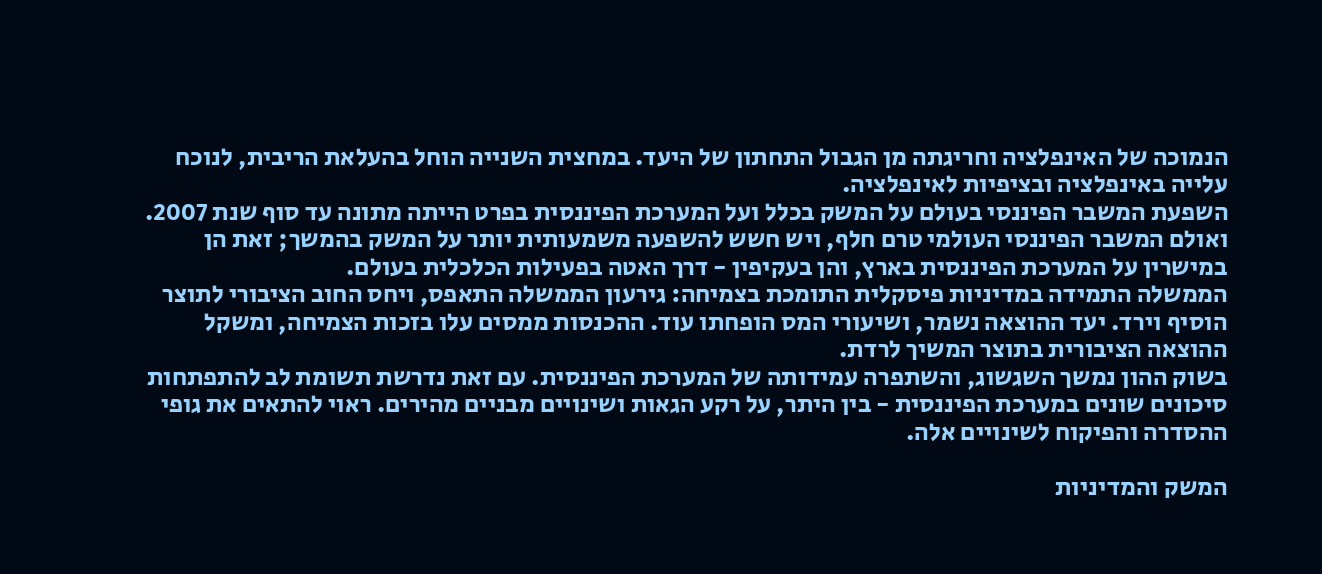הנמוכה של האינפלציה וחריגתה מן הגבול התחתון של היעד. במחצית השנייה הוחל בהעלאת הריבית, לנוכח עלייה באינפלציה ובציפיות לאינפלציה.
השפעת המשבר הפיננסי בעולם על המשק בכלל ועל המערכת הפיננסית בפרט הייתה מתונה עד סוף שנת 2007. ואולם המשבר הפיננסי העולמי טרם חלף, ויש חשש להשפעה משמעותית יותר על המשק בהמשך; זאת הן במישרין על המערכת הפיננסית בארץ, והן בעקיפין - דרך האטה בפעילות הכלכלית בעולם.
הממשלה התמידה במדיניות פיסקלית התומכת בצמיחה: גירעון הממשלה התאפס, ויחס החוב הציבורי לתוצר הוסיף וירד. יעד ההוצאה נשמר, ושיעורי המס הופחתו עוד. ההכנסות ממסים עלו בזכות הצמיחה, ומשקל ההוצאה הציבורית בתוצר המשיך לרדת.
בשוק ההון נמשך השגשוג, והשתפרה עמידותה של המערכת הפיננסית. עם זאת נדרשת תשומת לב להתפתחות סיכונים שונים במערכת הפיננסית - בין היתר, על רקע הגאות ושינויים מבניים מהירים. ראוי להתאים את גופי ההסדרה והפיקוח לשינויים אלה.

המשק והמדיניות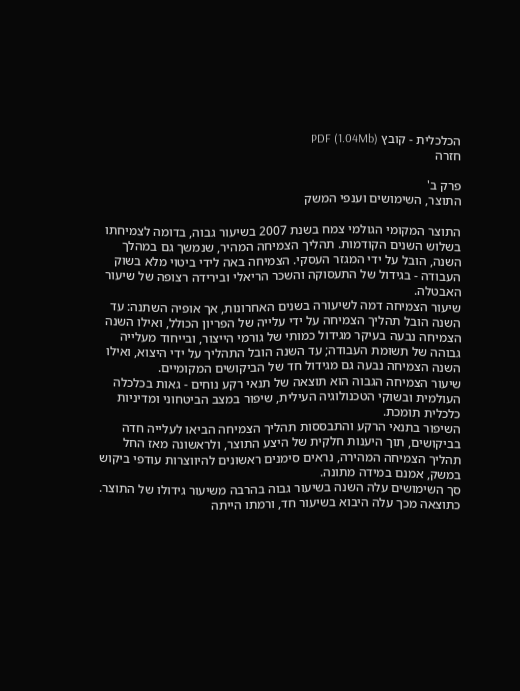הכלכלית - קובץ PDF (1.04Mb)
חזרה

פרק ב'
התוצר, השימושים וענפי המשק

התוצר המקומי הגולמי צמח בשנת 2007 בשיעור גבוה, בדומה לצמיחתו בשלוש השנים הקודמות. תהליך הצמיחה המהיר, שנמשך גם במהלך השנה, הובל על ידי המגזר העסקי. הצמיחה באה לידי ביטוי מלא בשוק העבודה - בגידול של התעסוקה והשכר הריאלי ובירידה רצופה של שיעור האבטלה.
שיעור הצמיחה דמה לשיעורה בשנים האחרונות, אך אופיה השתנה: עד השנה הובל תהליך הצמיחה על ידי עלייה של הפריון הכולל, ואילו השנה הצמיחה נבעה בעיקר מגידול כמותי של גורמי הייצור, ובייחוד מעלייה גבוהה של תשומת העבודה; עד השנה הובל התהליך על ידי היצוא, ואילו השנה הצמיחה נבעה גם מגידול חד של הביקושים המקומיים.
שיעור הצמיחה הגבוה הוא תוצאה של תנאי רקע נוחים - גאות בכלכלה העולמית ובשוקי הטכנולוגיה העילית, שיפור במצב הביטחוני ומדיניות כלכלית תומכת.
השיפור בתנאי הרקע והתבססות תהליך הצמיחה הביאו לעלייה חדה בביקושים, תוך היענות חלקית של היצע התוצר, ולראשונה מאז החל תהליך הצמיחה המהירה, נראים סימנים ראשונים להיווצרות עודפי ביקוש במשק, אמנם במידה מתונה.
סך השימושים עלה השנה בשיעור גבוה בהרבה משיעור גידולו של התוצר. כתוצאה מכך עלה היבוא בשיעור חד, ורמתו הייתה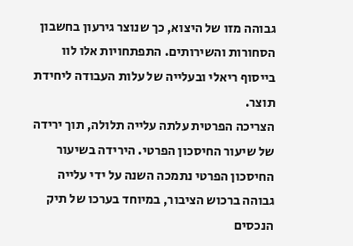גבוהה מזו של היצוא, כך שנוצר גירעון בחשבון הסחורות והשירותים. התפתחויות אלו לוו בייסוף ריאלי ובעלייה של עלות העבודה ליחידת תוצר.
הצריכה הפרטית עלתה עלייה תלולה, תוך ירידה של שיעור החיסכון הפרטי. הירידה בשיעור החיסכון הפרטי נתמכה השנה על ידי עלייה גבוהה ברכוש הציבור, במיוחד בערכו של תיק הנכסים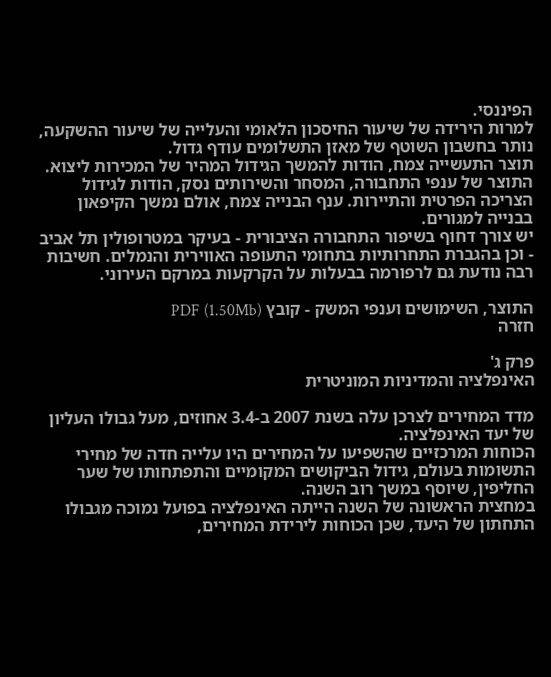הפיננסי.
למרות הירידה של שיעור החיסכון הלאומי והעלייה של שיעור ההשקעה, נותר בחשבון השוטף של מאזן התשלומים עודף גדול.
תוצר התעשייה צמח, הודות להמשך הגידול המהיר של המכירות ליצוא. התוצר של ענפי התחבורה, המסחר והשירותים נסק, הודות לגידול הצריכה הפרטית והתיירות. ענף הבנייה צמח, אולם נמשך הקיפאון בבנייה למגורים.
יש צורך דחוף בשיפור התחבורה הציבורית - בעיקר במטרופולין תל אביב - וכן בהגברת התחרותיות בתחומי התעופה האווירית והנמלים. חשיבות רבה נודעת גם לרפורמה בבעלות על הקרקעות במרקם העירוני.

התוצר, השימושים וענפי המשק - קובץ PDF (1.50Mb)
חזרה

פרק ג'
האינפלציה והמדיניות המוניטרית

מדד המחירים לצרכן עלה בשנת 2007 ב-3.4 אחוזים, מעל גבולו העליון של יעד האינפלציה.
הכוחות המרכזיים שהשפיעו על המחירים היו עלייה חדה של מחירי התשומות בעולם, גידול הביקושים המקומיים והתפתחותו של שער החליפין, שיוסף במשך רוב השנה.
במחצית הראשונה של השנה הייתה האינפלציה בפועל נמוכה מגבולו התחתון של היעד, שכן הכוחות לירידת המחירים,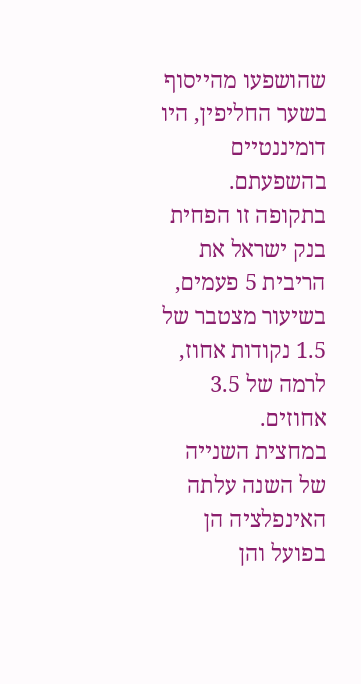שהושפעו מהייסוף בשער החליפין, היו דומיננטיים בהשפעתם. בתקופה זו הפחית בנק ישראל את הריבית 5 פעמים, בשיעור מצטבר של 1.5 נקודות אחוז, לרמה של 3.5 אחוזים.
במחצית השנייה של השנה עלתה האינפלציה הן בפועל והן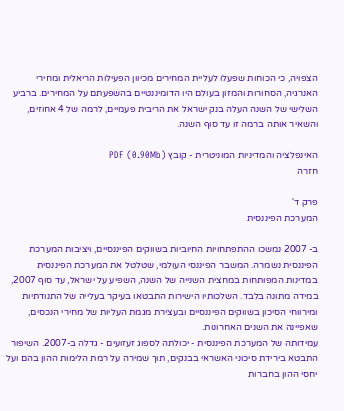הצפויה, כי הכוחות שפעלו לעליית המחירים מכיוון הפעילות הריאלית ומחירי האנרגיה, הסחורות והמזון בעולם היו הדומיננטיים בהשפעתם על המחירים. ברביע השלישי של השנה העלה בנק ישראל את הריבית פעמיים, לרמה של 4 אחוזים, והשאיר אותה ברמה זו עד סוף השנה.

האינפלציה והמדיניות המוניטרית - קובץ PDF (0.90Mb)
חזרה

פרק ד'
המערכת הפיננסית

ב- 2007 נמשכו ההתפתחויות החיוביות בשווקים הפיננסיים, ויציבות המערכת הפיננסית נשמרה. המשבר הפיננסי העולמי, שטלטל את המערכת הפיננסית במדינות המפותחות במחצית השנייה של השנה, השפיע על ישראל, עד סוף 2007, במידה מתונה בלבד. השלכותיו הישירות התבטאו בעיקר בעלייה של התנודתיות ומירווחי הסיכון בשווקים הפיננסיים ובעצירת מגמת העליות של מחירי הנכסים, שאפיינה את השנים האחרונות.
עמידותה של המערכת הפיננסית - יכולתה לספוג זעזועים - גדלה ב-2007. השיפור התבטא בירידת סיכוני האשראי בבנקים, תוך שמירה על רמת הלימות ההון בהם ועל יחסי ההון בחברות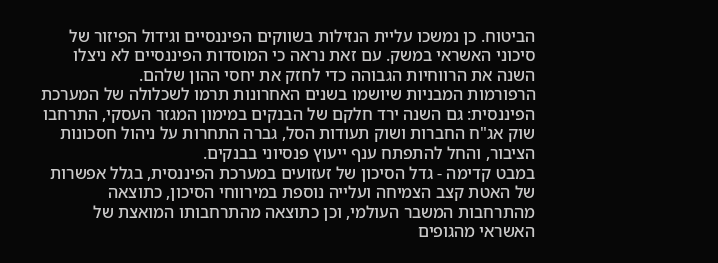הביטוח. כן נמשכו עליית הנזילות בשווקים הפיננסיים וגידול הפיזור של סיכוני האשראי במשק. עם זאת נראה כי המוסדות הפיננסיים לא ניצלו השנה את הרווחיות הגבוהה כדי לחזק את יחסי ההון שלהם.
הרפורמות המבניות שיושמו בשנים האחרונות תרמו לשכלולה של המערכת הפיננסית: גם השנה ירד חלקם של הבנקים במימון המגזר העסקי, התרחבו שוק אג"ח החברות ושוק תעודות הסל, גברה התחרות על ניהול חסכונות הציבור, והחל להתפתח ענף ייעוץ פנסיוני בבנקים.
במבט קדימה - גדל הסיכון של זעזועים במערכת הפיננסית, בגלל אפשרות של האטת קצב הצמיחה ועלייה נוספת במירווחי הסיכון, כתוצאה מהתרחבות המשבר העולמי, וכן כתוצאה מהתרחבותו המואצת של האשראי מהגופים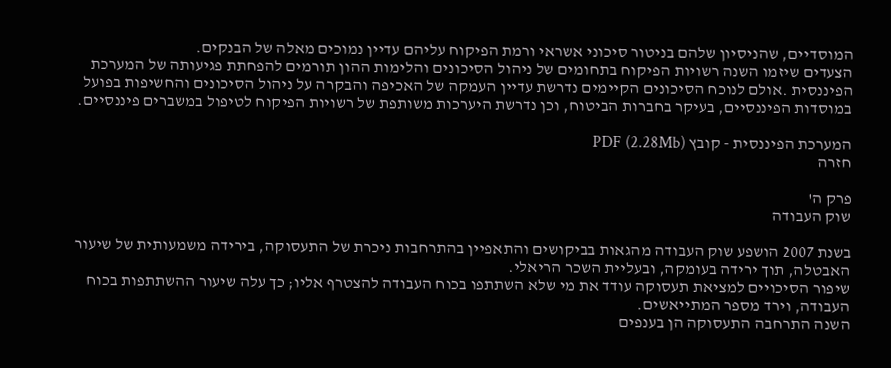המוסדיים, שהניסיון שלהם בניטור סיכוני אשראי ורמת הפיקוח עליהם עדיין נמוכים מאלה של הבנקים.
הצעדים שיזמו השנה רשויות הפיקוח בתחומים של ניהול הסיכונים והלימות ההון תורמים להפחתת פגיעותה של המערכת הפיננסית .אולם לנוכח הסיכונים הקיימים נדרשת עדיין העמקה של האכיפה והבקרה על ניהול הסיכונים והחשיפות בפועל במוסדות הפיננסיים, בעיקר בחברות הביטוח, וכן נדרשת היערכות משותפת של רשויות הפיקוח לטיפול במשברים פיננסיים.

המערכת הפיננסית - קובץ PDF (2.28Mb)
חזרה

פרק ה'
שוק העבודה

בשנת 2007 הושפע שוק העבודה מהגאות בביקושים והתאפיין בהתרחבות ניכרת של התעסוקה, בירידה משמעותית של שיעור האבטלה, תוך ירידה בעומקה, ובעליית השכר הריאלי.
שיפור הסיכויים למציאת תעסוקה עודד את מי שלא השתתפו בכוח העבודה להצטרף אליו; כך עלה שיעור ההשתתפות בכוח העבודה, וירד מספר המתייאשים.
השנה התרחבה התעסוקה הן בענפים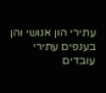עתירי הון אנושי והן בענפים עתירי עובדים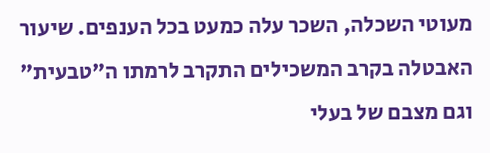מעוטי השכלה, השכר עלה כמעט בכל הענפים. שיעור האבטלה בקרב המשכילים התקרב לרמתו ה"טבעית" וגם מצבם של בעלי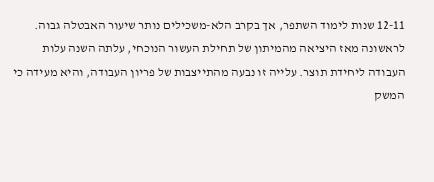12-11 שנות לימוד השתפר, אך בקרב הלא-משכילים נותר שיעור האבטלה גבוה.
לראשונה מאז היציאה מהמיתון של תחילת העשור הנוכחי, עלתה השנה עלות העבודה ליחידת תוצר. עלייה זו נבעה מהתייצבות של פריון העבודה, והיא מעידה כי המשק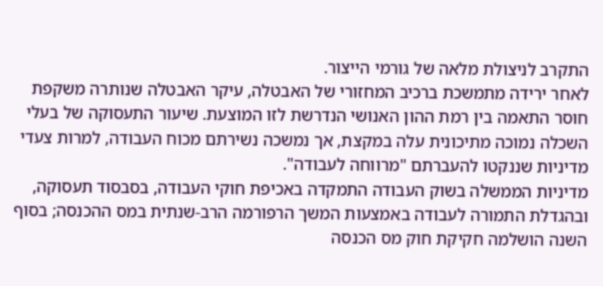התקרב לניצולת מלאה של גורמי הייצור.
לאחר ירידה מתמשכת ברכיב המחזורי של האבטלה, עיקר האבטלה שנותרה משקפת חוסר התאמה בין רמת ההון האנושי הנדרשת לזו המוצעת. שיעור התעסוקה של בעלי השכלה נמוכה מתיכונית עלה במקצת, אך נמשכה נשירתם מכוח העבודה, למרות צעדי מדיניות שננקטו להעברתם "מרווחה לעבודה".
מדיניות הממשלה בשוק העבודה התמקדה באכיפת חוקי העבודה, בסבסוד תעסוקה, ובהגדלת התמורה לעבודה באמצעות המשך הרפורמה הרב-שנתית במס ההכנסה; בסוף השנה הושלמה חקיקת חוק מס הכנסה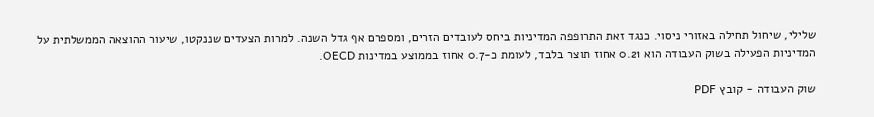שלילי, שיחול תחילה באזורי ניסוי. כנגד זאת התרופפה המדיניות ביחס לעובדים הזרים, ומספרם אף גדל השנה. למרות הצעדים שננקטו, שיעור ההוצאה הממשלתית על המדיניות הפעילה בשוק העבודה הוא 0.21 אחוז תוצר בלבד, לעומת כ-0.7 אחוז בממוצע במדינות OECD.

שוק העבודה - קובץ PDF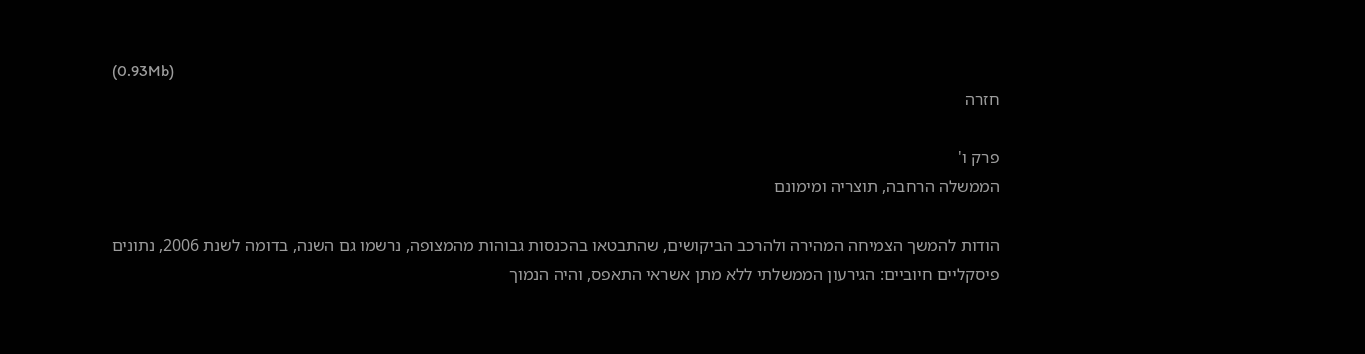(0.93Mb)
חזרה

פרק ו'
הממשלה הרחבה, תוצריה ומימונם

הודות להמשך הצמיחה המהירה ולהרכב הביקושים, שהתבטאו בהכנסות גבוהות מהמצופה, נרשמו גם השנה, בדומה לשנת 2006, נתונים פיסקליים חיוביים: הגירעון הממשלתי ללא מתן אשראי התאפס, והיה הנמוך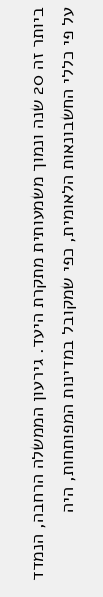ביותר זה 20 שנה ונמוך משמעותית מתקרת היעד. גירעון הממשלה הרחבה, הנמדד על פי כללי החשבונאות הלאומית, כפי שמקובל במדינות המפותחות, היה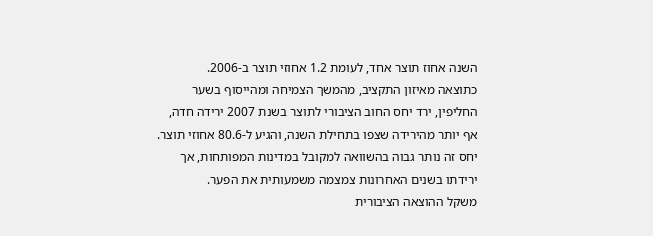השנה אחוז תוצר אחד, לעומת 1.2 אחוזי תוצר ב-2006.
כתוצאה מאיזון התקציב, מהמשך הצמיחה ומהייסוף בשער החליפין, ירד יחס החוב הציבורי לתוצר בשנת 2007 ירידה חדה, אף יותר מהירידה שצפו בתחילת השנה, והגיע ל-80.6 אחוזי תוצר. יחס זה נותר גבוה בהשוואה למקובל במדינות המפותחות, אך ירידתו בשנים האחרונות צמצמה משמעותית את הפער.
משקל ההוצאה הציבורית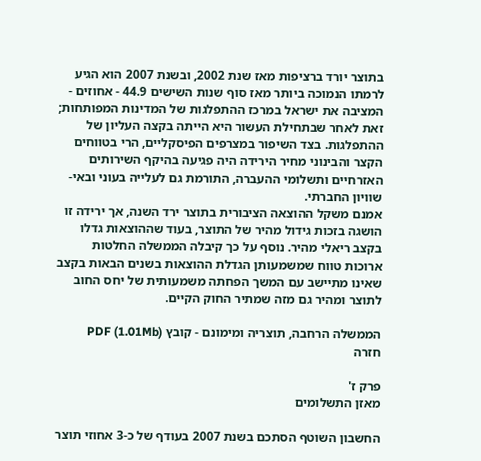בתוצר יורד ברציפות מאז שנת 2002, ובשנת 2007 הוא הגיע לרמתו הנמוכה ביותר מאז סוף שנות השישים 44.9 - אחוזים - המציבה את ישראל במרכז ההתפלגות של המדינות המפותחות; זאת לאחר שבתחילת העשור היא הייתה בקצה העליון של ההתפלגות. בצד השיפור במצרפים הפיסקליים, הרי בטווחים הקצר והבינוני מחיר הירידה היה פגיעה בהיקף השירותים האזרחיים ותשלומי ההעברה, התורמת גם לעלייה בעוני ובאי-שוויון החברתי.
אמנם משקל ההוצאה הציבורית בתוצר ירד השנה, אך ירידה זו הושגה בזכות גידול מהיר של התוצר, בעוד שההוצאות גדלו בקצב ריאלי מהיר. נוסף על כך קיבלה הממשלה החלטות ארוכות טווח שמשמעותן הגדלת ההוצאות בשנים הבאות בקצב שאינו מתיישב עם המשך הפחתה משמעותית של יחס החוב לתוצר ומהיר גם מזה שמתיר החוק הקיים.

הממשלה הרחבה, תוצריה ומימונם - קובץ PDF (1.01Mb)
חזרה

פרק ז'
מאזן התשלומים

החשבון השוטף הסתכם בשנת 2007 בעודף של כ-3 אחוזי תוצר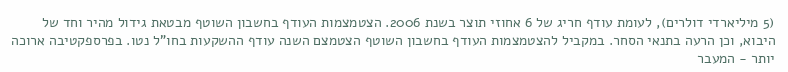(5 מיליארדי דולרים), לעומת עודף חריג של 6 אחוזי תוצר בשנת 2006. הצטמצמות העודף בחשבון השוטף מבטאת גידול מהיר וחד של היבוא, וכן הרעה בתנאי הסחר. במקביל להצטמצמות העודף בחשבון השוטף הצטמצם השנה עודף ההשקעות בחו"ל נטו. בפרספקטיבה ארוכה יותר - המעבר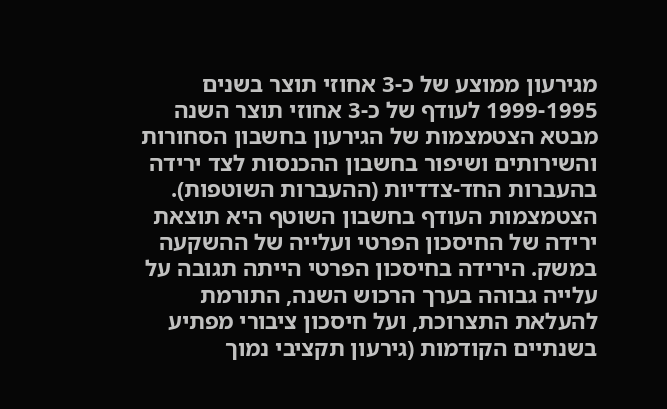מגירעון ממוצע של כ-3 אחוזי תוצר בשנים 1999-1995 לעודף של כ-3 אחוזי תוצר השנה מבטא הצטמצמות של הגירעון בחשבון הסחורות והשירותים ושיפור בחשבון ההכנסות לצד ירידה בהעברות החד-צדדיות (ההעברות השוטפות).
הצטמצמות העודף בחשבון השוטף היא תוצאת ירידה של החיסכון הפרטי ועלייה של ההשקעה במשק. הירידה בחיסכון הפרטי הייתה תגובה על עלייה גבוהה בערך הרכוש השנה, התורמת להעלאת התצרוכת, ועל חיסכון ציבורי מפתיע בשנתיים הקודמות (גירעון תקציבי נמוך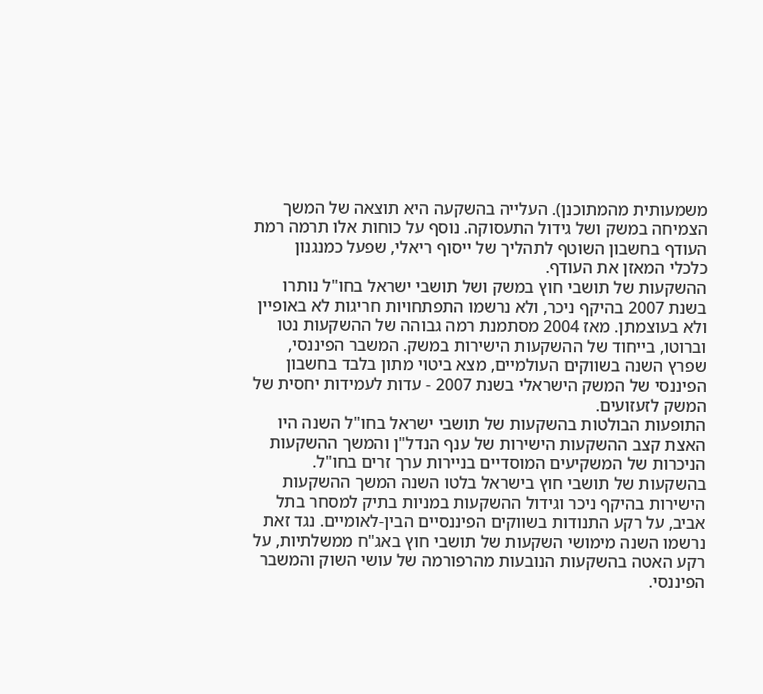משמעותית מהמתוכנן). העלייה בהשקעה היא תוצאה של המשך הצמיחה במשק ושל גידול התעסוקה. נוסף על כוחות אלו תרמה רמת העודף בחשבון השוטף לתהליך של ייסוף ריאלי, שפעל כמנגנון כלכלי המאזן את העודף.
ההשקעות של תושבי חוץ במשק ושל תושבי ישראל בחו"ל נותרו בשנת 2007 בהיקף ניכר, ולא נרשמו התפתחויות חריגות לא באופיין ולא בעוצמתן. מאז 2004 מסתמנת רמה גבוהה של ההשקעות נטו וברוטו, בייחוד של ההשקעות הישירות במשק. המשבר הפיננסי, שפרץ השנה בשווקים העולמיים, מצא ביטוי מתון בלבד בחשבון הפיננסי של המשק הישראלי בשנת 2007 - עדות לעמידות יחסית של המשק לזעזועים.
התופעות הבולטות בהשקעות של תושבי ישראל בחו"ל השנה היו האצת קצב ההשקעות הישירות של ענף הנדל"ן והמשך ההשקעות הניכרות של המשקיעים המוסדיים בניירות ערך זרים בחו"ל.
בהשקעות של תושבי חוץ בישראל בלטו השנה המשך ההשקעות הישירות בהיקף ניכר וגידול ההשקעות במניות בתיק למסחר בתל אביב, על רקע התנודות בשווקים הפיננסיים הבין-לאומיים. נגד זאת נרשמו השנה מימושי השקעות של תושבי חוץ באג"ח ממשלתיות, על רקע האטה בהשקעות הנובעות מהרפורמה של עושי השוק והמשבר הפיננסי.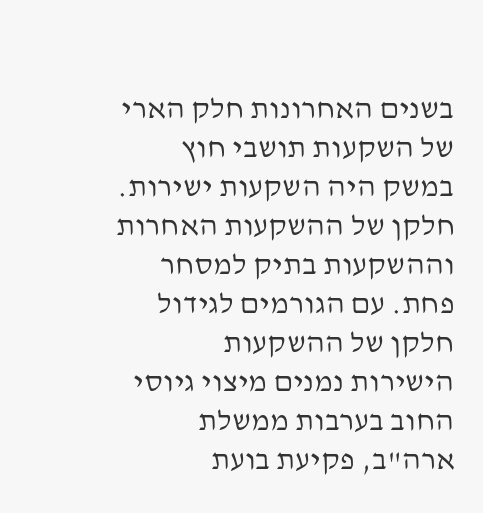בשנים האחרונות חלק הארי של השקעות תושבי חוץ במשק היה השקעות ישירות. חלקן של ההשקעות האחרות וההשקעות בתיק למסחר פחת. עם הגורמים לגידול חלקן של ההשקעות הישירות נמנים מיצוי גיוסי החוב בערבות ממשלת ארה"ב, פקיעת בועת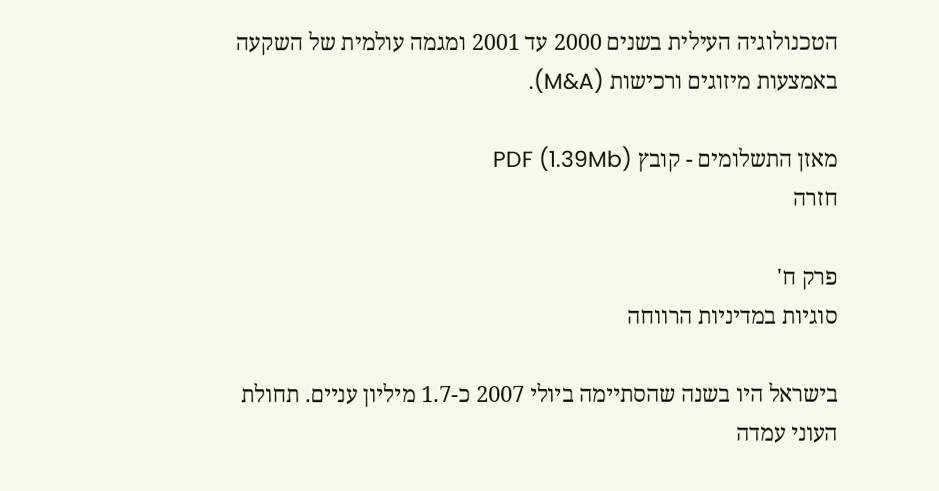הטכנולוגיה העילית בשנים 2000 עד 2001 ומגמה עולמית של השקעה באמצעות מיזוגים ורכישות (M&A).

מאזן התשלומים - קובץ PDF (1.39Mb)
חזרה

פרק ח'
סוגיות במדיניות הרווחה

בישראל היו בשנה שהסתיימה ביולי 2007 כ-1.7 מיליון עניים. תחולת העוני עמדה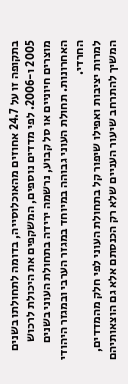בתקופה זו על 24.7 אחוזים מהאוכלוסייה, בדומה לתחולתו בשנים 2005 ו-2006. לפי מדדים נוספים, המשקפים את היכולת לרכוש מוצרים חיוניים או סל קבוע, נרשמה ירידה בתחולת העוני בשנים האחרונות. תחולת העוני גבוהה במיוחד במגזר הערבי ובמגזר היהודי החרדי.
למרות יציבות ואפילו שיפור קל בתחולת העוני לפי חלק מהמדדים, המשיך להתרחב שיעור העניים שלא רק הכנסתם אלא גם הוצאותיהם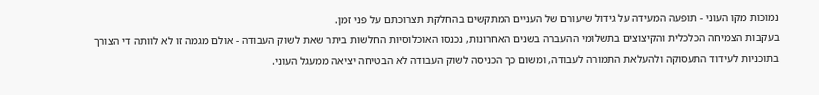נמוכות מקו העוני - תופעה המעידה על גידול שיעורם של העניים המתקשים בהחלקת תצרוכתם על פני זמן.
בעקבות הצמיחה הכלכלית והקיצוצים בתשלומי ההעברה בשנים האחרונות, נכנסו האוכלוסיות החלשות ביתר שאת לשוק העבודה - אולם מגמה זו לא לוותה די הצורך בתוכניות לעידוד התעסוקה ולהעלאת התמורה לעבודה, ומשום כך הכניסה לשוק העבודה לא הבטיחה יציאה ממעגל העוני.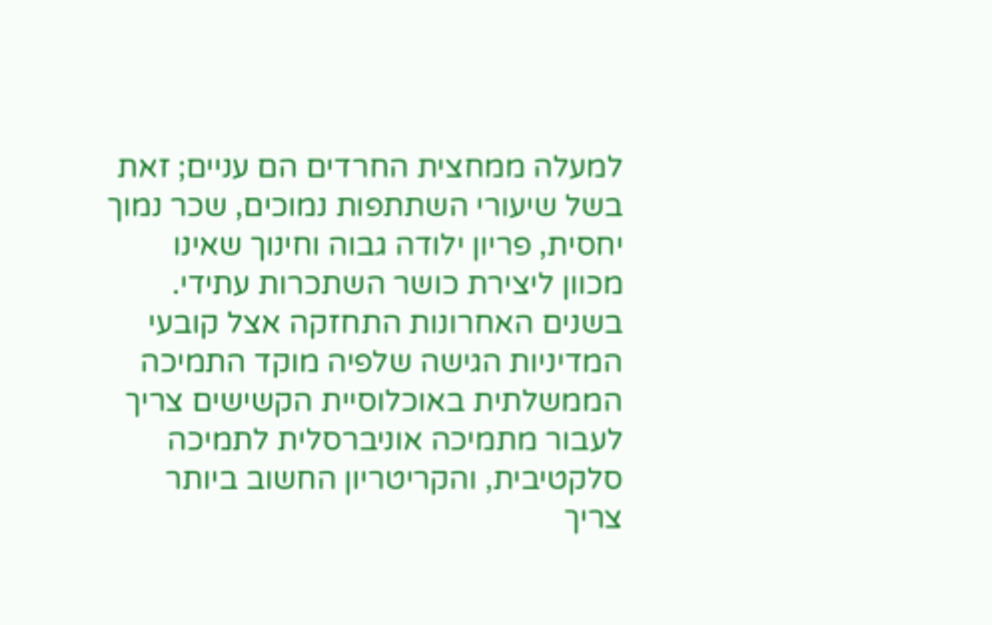למעלה ממחצית החרדים הם עניים; זאת בשל שיעורי השתתפות נמוכים, שכר נמוך יחסית, פריון ילודה גבוה וחינוך שאינו מכוון ליצירת כושר השתכרות עתידי.
בשנים האחרונות התחזקה אצל קובעי המדיניות הגישה שלפיה מוקד התמיכה הממשלתית באוכלוסיית הקשישים צריך לעבור מתמיכה אוניברסלית לתמיכה סלקטיבית, והקריטריון החשוב ביותר צריך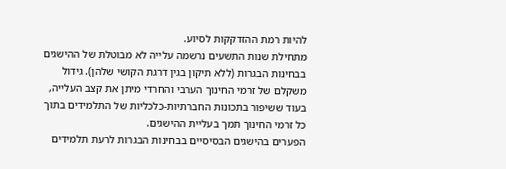להיות רמת ההזדקקות לסיוע.
מתחילת שנות התשעים נרשמה עלייה לא מבוטלת של ההישגים בבחינות הבגרות (ללא תיקון בגין דרגת הקושי שלהן). גידול משקלם של זרמי החינוך הערבי והחרדי מיתן את קצב העלייה, בעוד ששיפור בתכונות החברתיות-כלכליות של התלמידים בתוך כל זרמי החינוך תמך בעליית ההישגים.
הפערים בהישגים הבסיסיים בבחינות הבגרות לרעת תלמידים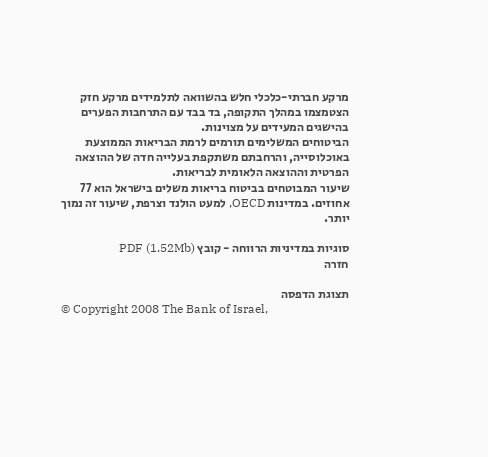מרקע חברתי-כלכלי חלש בהשוואה לתלמידים מרקע חזק הצטמצמו במהלך התקופה, בד בבד עם התרחבות הפערים בהישגים המעידים על מצוינות.
הביטוחים המשלימים תורמים לרמת הבריאות הממוצעת באוכלוסייה, והרחבתם משתקפת בעלייה חדה של ההוצאה הפרטית וההוצאה הלאומית לבריאות.
שיעור המבוטחים בביטוח בריאות משלים בישראל הוא 77 אחוזים. במדינות OECD, למעט הולנד וצרפת, שיעור זה נמוך יותר.

סוגיות במדיניות הרווחה - קובץ PDF (1.52Mb)
חזרה

תצוגת הדפסה
© Copyright 2008 The Bank of Israel,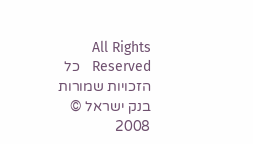All Rights Reserved   כל הזכויות שמורות בנק ישראל © 2008